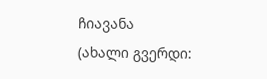ჩიავანა
(ახალი გვერდი: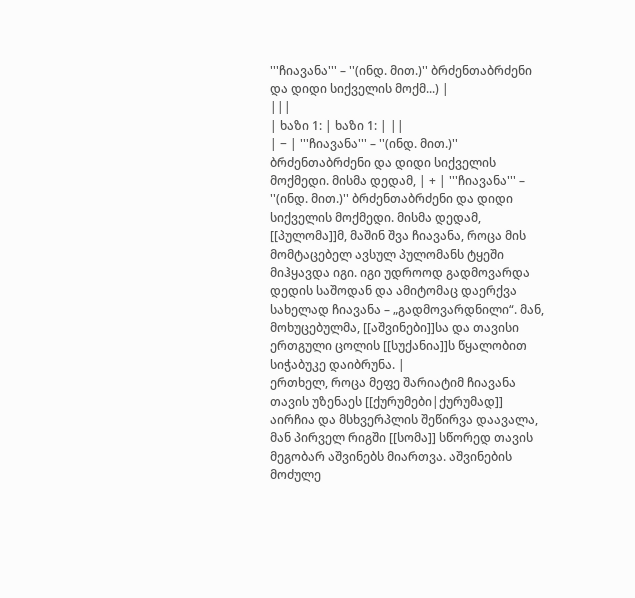'''ჩიავანა''' – ''(ინდ. მით.)'' ბრძენთაბრძენი და დიდი სიქველის მოქმ...) |
|||
| ხაზი 1: | ხაზი 1: | ||
| − | '''ჩიავანა''' – ''(ინდ. მით.)'' ბრძენთაბრძენი და დიდი სიქველის მოქმედი. მისმა დედამ, | + | '''ჩიავანა''' – ''(ინდ. მით.)'' ბრძენთაბრძენი და დიდი სიქველის მოქმედი. მისმა დედამ, [[პულომა]]მ, მაშინ შვა ჩიავანა, როცა მის მომტაცებელ ავსულ პულომანს ტყეში მიჰყავდა იგი. იგი უდროოდ გადმოვარდა დედის საშოდან და ამიტომაც დაერქვა სახელად ჩიავანა – „გადმოვარდნილი“. მან, მოხუცებულმა, [[აშვინები]]სა და თავისი ერთგული ცოლის [[სუქანია]]ს წყალობით სიჭაბუკე დაიბრუნა. |
ერთხელ, როცა მეფე შარიატიმ ჩიავანა თავის უზენაეს [[ქურუმები|ქურუმად]] აირჩია და მსხვერპლის შეწირვა დაავალა, მან პირველ რიგში [[სომა]] სწორედ თავის მეგობარ აშვინებს მიართვა. აშვინების მოძულე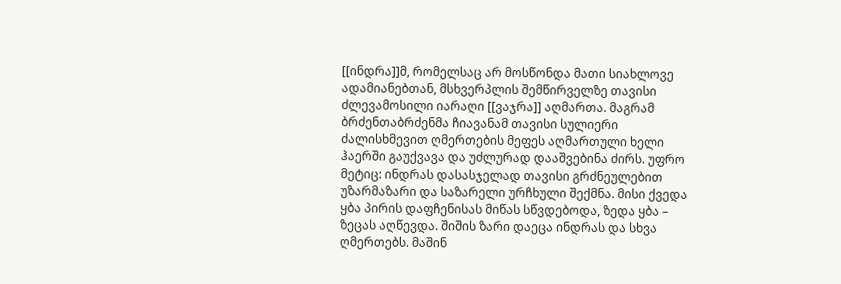[[ინდრა]]მ, რომელსაც არ მოსწონდა მათი სიახლოვე ადამიანებთან, მსხვერპლის შემწირველზე თავისი ძლევამოსილი იარაღი [[ვაჯრა]] აღმართა. მაგრამ ბრძენთაბრძენმა ჩიავანამ თავისი სულიერი ძალისხმევით ღმერთების მეფეს აღმართული ხელი ჰაერში გაუქვავა და უძლურად დააშვებინა ძირს. უფრო მეტიც: ინდრას დასასჯელად თავისი გრძნეულებით უზარმაზარი და საზარელი ურჩხული შექმნა. მისი ქვედა ყბა პირის დაფჩენისას მიწას სწვდებოდა, ზედა ყბა – ზეცას აღწევდა. შიშის ზარი დაეცა ინდრას და სხვა ღმერთებს. მაშინ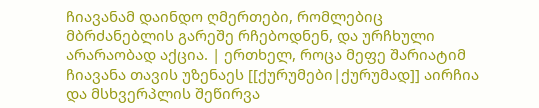ჩიავანამ დაინდო ღმერთები, რომლებიც მბრძანებლის გარეშე რჩებოდნენ, და ურჩხული არარაობად აქცია. | ერთხელ, როცა მეფე შარიატიმ ჩიავანა თავის უზენაეს [[ქურუმები|ქურუმად]] აირჩია და მსხვერპლის შეწირვა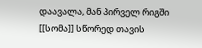დაავალა, მან პირველ რიგში [[სომა]] სწორედ თავის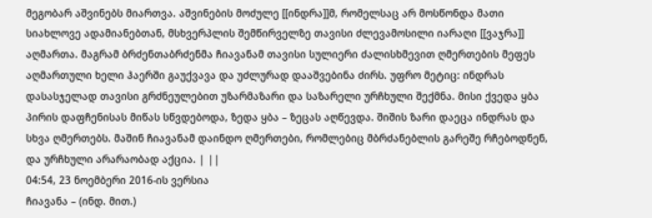მეგობარ აშვინებს მიართვა. აშვინების მოძულე [[ინდრა]]მ, რომელსაც არ მოსწონდა მათი სიახლოვე ადამიანებთან, მსხვერპლის შემწირველზე თავისი ძლევამოსილი იარაღი [[ვაჯრა]] აღმართა. მაგრამ ბრძენთაბრძენმა ჩიავანამ თავისი სულიერი ძალისხმევით ღმერთების მეფეს აღმართული ხელი ჰაერში გაუქვავა და უძლურად დააშვებინა ძირს. უფრო მეტიც: ინდრას დასასჯელად თავისი გრძნეულებით უზარმაზარი და საზარელი ურჩხული შექმნა. მისი ქვედა ყბა პირის დაფჩენისას მიწას სწვდებოდა, ზედა ყბა – ზეცას აღწევდა. შიშის ზარი დაეცა ინდრას და სხვა ღმერთებს. მაშინ ჩიავანამ დაინდო ღმერთები, რომლებიც მბრძანებლის გარეშე რჩებოდნენ, და ურჩხული არარაობად აქცია. | ||
04:54, 23 ნოემბერი 2016-ის ვერსია
ჩიავანა – (ინდ. მით.)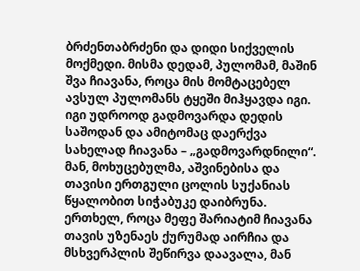ბრძენთაბრძენი და დიდი სიქველის მოქმედი. მისმა დედამ, პულომამ, მაშინ შვა ჩიავანა, როცა მის მომტაცებელ ავსულ პულომანს ტყეში მიჰყავდა იგი. იგი უდროოდ გადმოვარდა დედის საშოდან და ამიტომაც დაერქვა სახელად ჩიავანა – „გადმოვარდნილი“. მან, მოხუცებულმა, აშვინებისა და თავისი ერთგული ცოლის სუქანიას წყალობით სიჭაბუკე დაიბრუნა.
ერთხელ, როცა მეფე შარიატიმ ჩიავანა თავის უზენაეს ქურუმად აირჩია და მსხვერპლის შეწირვა დაავალა, მან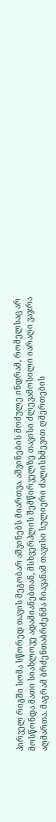პირველ რიგში სომა სწორედ თავის მეგობარ აშვინებს მიართვა. აშვინების მოძულე ინდრამ, რომელსაც არ მოსწონდა მათი სიახლოვე ადამიანებთან, მსხვერპლის შემწირველზე თავისი ძლევამოსილი იარაღი ვაჯრა აღმართა. მაგრამ ბრძენთაბრძენმა ჩიავანამ თავისი სულიერი ძალისხმევით ღმერთების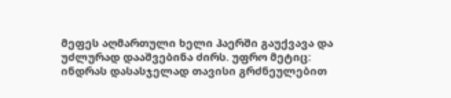მეფეს აღმართული ხელი ჰაერში გაუქვავა და უძლურად დააშვებინა ძირს. უფრო მეტიც: ინდრას დასასჯელად თავისი გრძნეულებით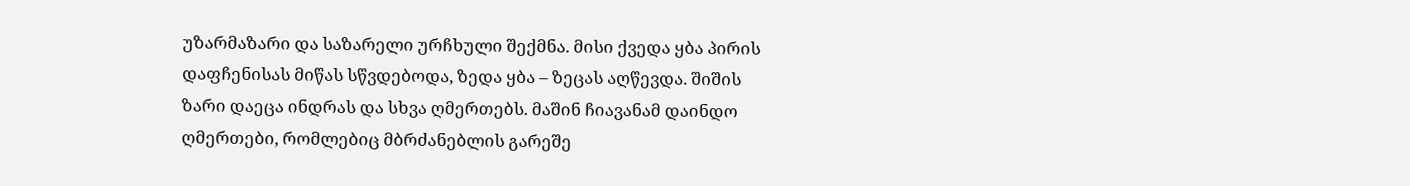უზარმაზარი და საზარელი ურჩხული შექმნა. მისი ქვედა ყბა პირის დაფჩენისას მიწას სწვდებოდა, ზედა ყბა – ზეცას აღწევდა. შიშის ზარი დაეცა ინდრას და სხვა ღმერთებს. მაშინ ჩიავანამ დაინდო ღმერთები, რომლებიც მბრძანებლის გარეშე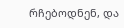რჩებოდნენ, და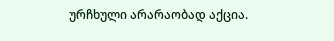ურჩხული არარაობად აქცია.